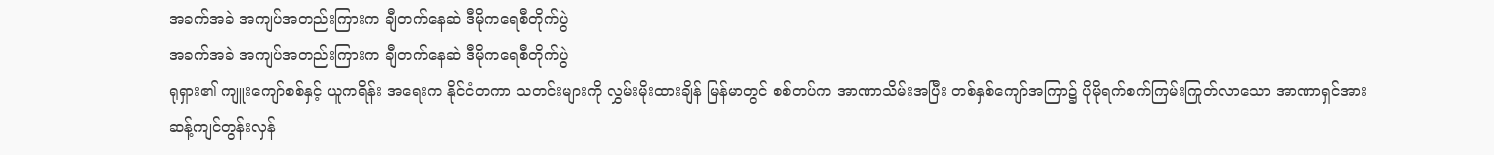အခက်အခဲ အကျပ်အတည်းကြားက ချီတက်နေဆဲ ဒီမိုကရေစီတိုက်ပွဲ
အခက်အခဲ အကျပ်အတည်းကြားက ချီတက်နေဆဲ ဒီမိုကရေစီတိုက်ပွဲ
ရုရှား၏ ကျူးကျော်စစ်နှင့် ယူကရိန်း အရေးက နိုင်ငံတကာ သတင်းများကို လွှမ်းမိုးထားချိန် မြန်မာတွင် စစ်တပ်က အာဏာသိမ်းအပြီး တစ်နှစ်ကျော်အကြာ၌ ပိုမိုရက်စက်ကြမ်းကြုတ်လာသော အာဏာရှင်အား ဆန့်ကျင်တွန်းလှန်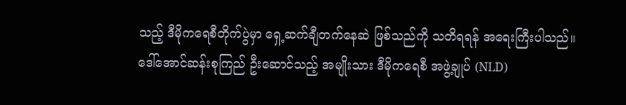သည့် ဒီမိုကရေစီတိုက်ပွဲမှာ ရှေ့ဆက်ချီတက်နေဆဲ ဖြစ်သည်ကို သတိရရန် အရေးကြီးပါသည်။
ဒေါ်အောင်ဆန်းစုကြည် ဦးဆောင်သည့် အမျိုးသား ဒီမိုကရေစီ အဖွဲ့ချုပ် (NLD)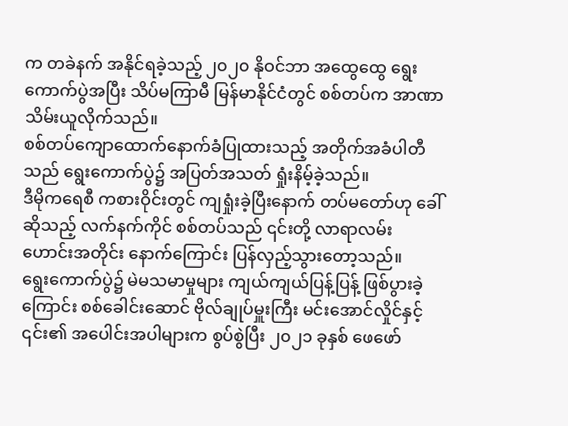က တခဲနက် အနိုင်ရခဲ့သည့် ၂၀၂၀ နိုဝင်ဘာ အထွေထွေ ရွေးကောက်ပွဲအပြီး သိပ်မကြာမီ မြန်မာနိုင်ငံတွင် စစ်တပ်က အာဏာသိမ်းယူလိုက်သည်။
စစ်တပ်ကျောထောက်နောက်ခံပြုထားသည့် အတိုက်အခံပါတီသည် ရွေးကောက်ပွဲ၌ အပြတ်အသတ် ရှုံးနိမ့်ခဲ့သည်။
ဒီမိုကရေစီ ကစားဝိုင်းတွင် ကျရှုံးခဲ့ပြီးနောက် တပ်မတော်ဟု ခေါ်ဆိုသည့် လက်နက်ကိုင် စစ်တပ်သည် ၎င်းတို့ လာရာလမ်းဟောင်းအတိုင်း နောက်ကြောင်း ပြန်လှည့်သွားတော့သည်။
ရွေးကောက်ပွဲ၌ မဲမသမာမှုများ ကျယ်ကျယ်ပြန့်ပြန့် ဖြစ်ပွားခဲ့ကြောင်း စစ်ခေါင်းဆောင် ဗိုလ်ချုပ်မှူးကြီး မင်းအောင်လှိုင်နှင့် ၎င်း၏ အပေါင်းအပါများက စွပ်စွဲပြီး ၂၀၂၁ ခုနှစ် ဖေဖော်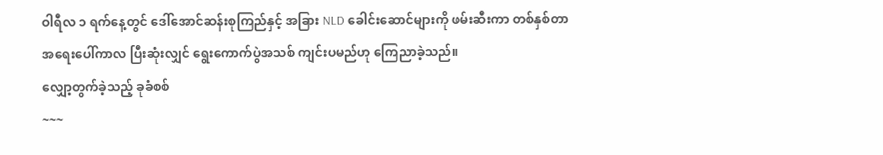ဝါရီလ ၁ ရက်နေ့တွင် ဒေါ်အောင်ဆန်းစုကြည်နှင့် အခြား NLD ခေါင်းဆောင်များကို ဖမ်းဆီးကာ တစ်နှစ်တာ အရေးပေါ်ကာလ ပြီးဆုံးလျှင် ရွေးကောက်ပွဲအသစ် ကျင်းပမည်ဟု ကြေညာခဲ့သည်။
လျှော့တွက်ခဲ့သည့် ခုခံစစ်
~~~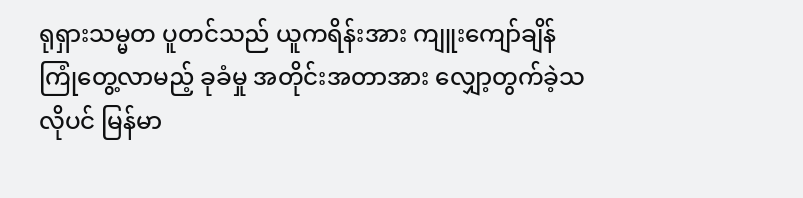ရုရှားသမ္မတ ပူတင်သည် ယူကရိန်းအား ကျူးကျော်ချိန် ကြုံတွေ့လာမည့် ခုခံမှု အတိုင်းအတာအား လျှော့တွက်ခဲ့သလိုပင် မြန်မာ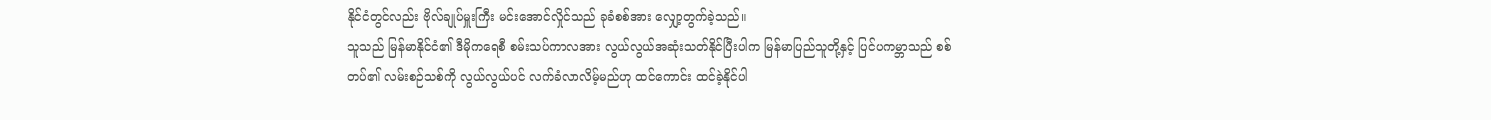နိုင်ငံတွင်လည်း ဗိုလ်ချုပ်မှူးကြီး မင်းအောင်လှိုင်သည် ခုခံစစ်အား လျှော့တွက်ခဲ့သည်။
သူသည် မြန်မာနိုင်ငံ၏ ဒီမိုကရေစီ စမ်းသပ်ကာလအား လွယ်လွယ်အဆုံးသတ်နိုင်ပြီးပါက မြန်မာပြည်သူတို့နှင့် ပြင်ပကမ္ဘာသည် စစ်တပ်၏ လမ်းစဉ်သစ်ကို လွယ်လွယ်ပင် လက်ခံလာလိမ့်မည်ဟု ထင်ကောင်း ထင်ခဲ့နိုင်ပါ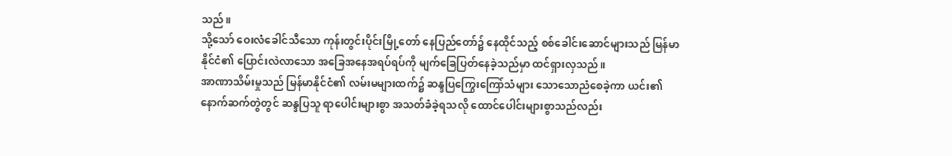သည်။
သို့သော် ဝေးလံခေါင်သီသော ကုန်းတွင်းပိုင်းမြို့တော် နေပြည်တော်၌ နေထိုင်သည့် စစ်ခေါင်းဆောင်များသည် မြန်မာနိုင်ငံ၏ ပြောင်းလဲလာသော အခြေအနေအရပ်ရပ်ကို မျက်ခြေပြတ်နေခဲ့သည်မှာ ထင်ရှားလှသည်။
အာဏာသိမ်းမှုသည် မြန်မာနိုင်ငံ၏ လမ်းမများထက်၌ ဆန္ဒပြကြွေးကြော်သံများ သောသောညံစေခဲ့ကာ ယင်း၏ နောက်ဆက်တွဲတွင် ဆန္ဒပြသူ ရာပေါင်းများစွာ အသတ်ခံခဲ့ရသလို ထောင်ပေါင်းများစွာသည်လည်း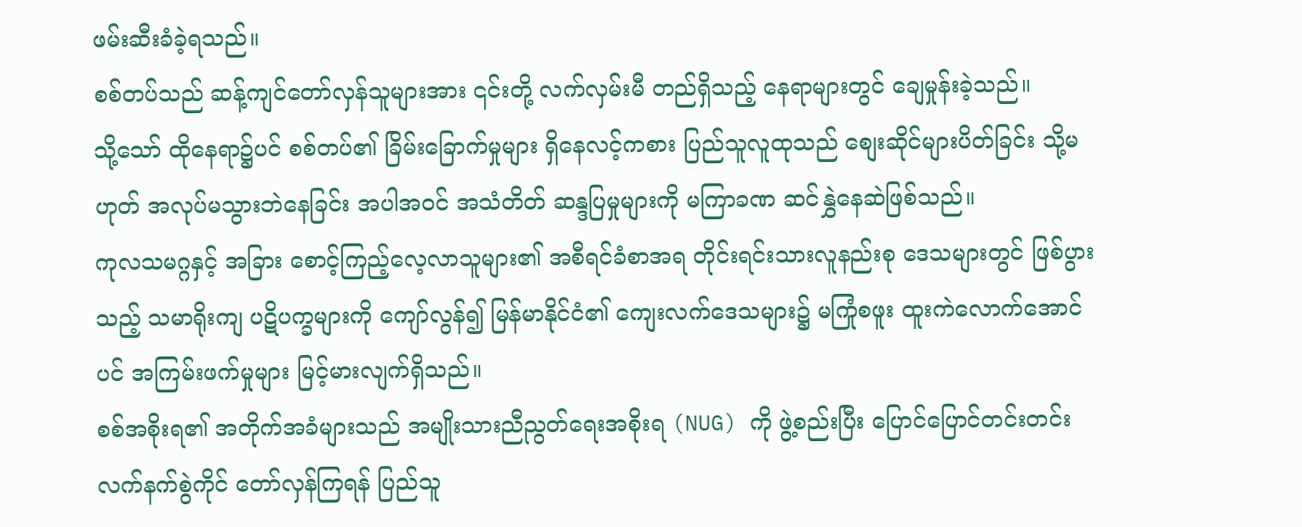ဖမ်းဆီးခံခဲ့ရသည်။
စစ်တပ်သည် ဆန့်ကျင်တော်လှန်သူများအား ၎င်းတို့ လက်လှမ်းမီ တည်ရှိသည့် နေရာများတွင် ချေမှုန်းခဲ့သည်။
သို့သော် ထိုနေရာ၌ပင် စစ်တပ်၏ ခြိမ်းခြောက်မှုများ ရှိနေလင့်ကစား ပြည်သူလူထုသည် စျေးဆိုင်များပိတ်ခြင်း သို့မဟုတ် အလုပ်မသွားဘဲနေခြင်း အပါအဝင် အသံတိတ် ဆန္ဒပြမှုများကို မကြာခဏ ဆင်နွှဲနေဆဲဖြစ်သည်။
ကုလသမဂ္ဂနှင့် အခြား စောင့်ကြည့်လေ့လာသူများ၏ အစီရင်ခံစာအရ တိုင်းရင်းသားလူနည်းစု ဒေသများတွင် ဖြစ်ပွားသည့် သမာရိုးကျ ပဋိပက္ခများကို ကျော်လွန်၍ မြန်မာနိုင်ငံ၏ ကျေးလက်ဒေသများ၌ မကြုံစဖူး ထူးကဲလောက်အောင်ပင် အကြမ်းဖက်မှုများ မြင့်မားလျက်ရှိသည်။
စစ်အစိုးရ၏ အတိုက်အခံများသည် အမျိုးသားညီညွတ်ရေးအစိုးရ (NUG) ကို ဖွဲ့စည်းပြီး ပြောင်ပြောင်တင်းတင်း လက်နက်စွဲကိုင် တော်လှန်ကြရန် ပြည်သူ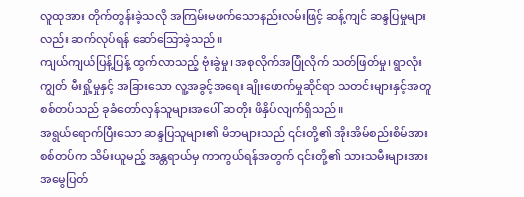လူထုအား တိုက်တွန်းခဲ့သလို အကြမ်းမဖက်သောနည်းလမ်းဖြင့် ဆန့်ကျင် ဆန္ဒပြမှုများလည်း ဆက်လုပ်ရန် ဆော်သြောခဲ့သည်။
ကျယ်ကျယ်ပြန့်ပြန့် ထွက်လာသည့် ဗုံးခွဲမှု၊ အစုလိုက်အပြုံလိုက် သတ်ဖြတ်မှု၊ ရွာလုံးကျွတ် မီးရှို့မှုနှင့် အခြားသော လူ့အခွင့်အရေး ချိုးဖောက်မှုဆိုင်ရာ သတင်းများနှင့်အတူ စစ်တပ်သည် ခုခံတော်လှန်သူများအပေါ် ဆတိုး ဖိနှိပ်လျက်ရှိသည်။
အရွယ်ရောက်ပြီးသော ဆန္ဒပြသူများ၏ မိဘများသည် ၎င်းတို့၏ အိုးအိမ်စည်းစိမ်အား စစ်တပ်က သိမ်းယူမည့် အန္တရာယ်မှ ကာကွယ်ရန်အတွက် ၎င်းတို့၏ သားသမီးများအား အမွေပြတ်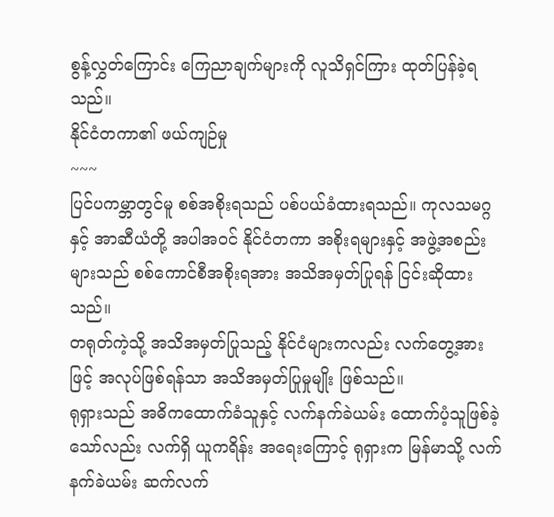စွန့်လွှတ်ကြောင်း ကြေညာချက်များကို လူသိရှင်ကြား ထုတ်ပြန်ခဲ့ရသည်။
နိုင်ငံတကာ၏ ဖယ်ကျဉ်မှု
~~~
ပြင်ပကမ္ဘာတွင်မူ စစ်အစိုးရသည် ပစ်ပယ်ခံထားရသည်။ ကုလသမဂ္ဂနှင့် အာဆီယံတို့ အပါအဝင် နိုင်ငံတကာ အစိုးရများနှင့် အဖွဲ့အစည်းများသည် စစ်ကောင်စီအစိုးရအား အသိအမှတ်ပြုရန် ငြင်းဆိုထားသည်။
တရုတ်ကဲ့သို့ အသိအမှတ်ပြုသည့် နိုင်ငံများကလည်း လက်တွေ့အားဖြင့် အလုပ်ဖြစ်ရန်သာ အသိအမှတ်ပြုမှုမျိုး ဖြစ်သည်။
ရုရှားသည် အဓိကထောက်ခံသူနှင့် လက်နက်ခဲယမ်း ထောက်ပံ့သူဖြစ်ခဲ့သော်လည်း လက်ရှိ ယူကရိန်း အရေးကြောင့် ရုရှားက မြန်မာသို့ လက်နက်ခဲယမ်း ဆက်လက်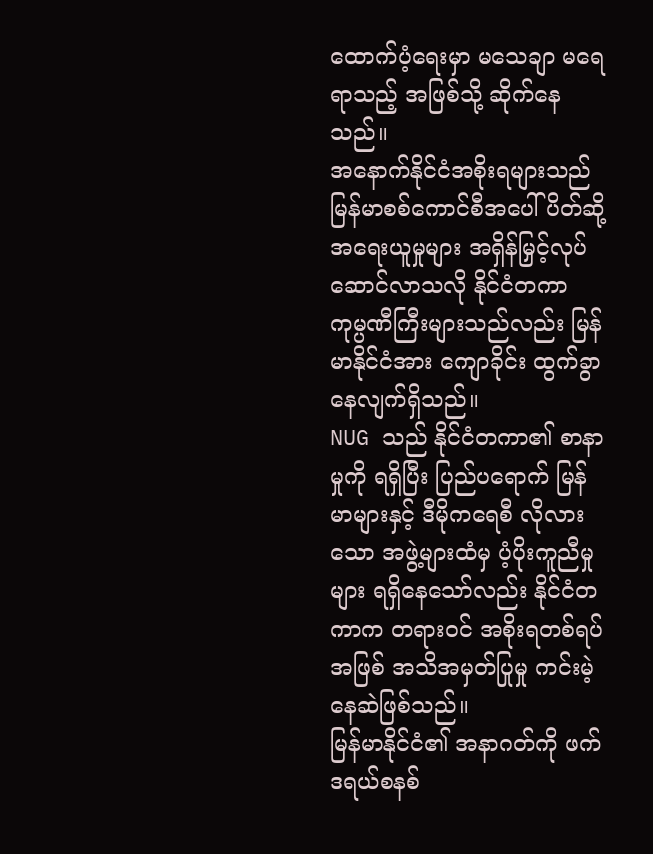ထောက်ပံ့ရေးမှာ မသေချာ မရေရာသည့် အဖြစ်သို့ ဆိုက်နေသည်။
အနောက်နိုင်ငံအစိုးရများသည် မြန်မာစစ်ကောင်စီအပေါ် ပိတ်ဆို့အရေးယူမှုများ အရှိန်မြှင့်လုပ်ဆောင်လာသလို နိုင်ငံတကာ ကုမ္ပဏီကြီးများသည်လည်း မြန်မာနိုင်ငံအား ကျောခိုင်း ထွက်ခွာနေလျက်ရှိသည်။
NUG သည် နိုင်ငံတကာ၏ စာနာမှုကို ရရှိပြီး ပြည်ပရောက် မြန်မာများနှင့် ဒီမိုကရေစီ လိုလားသော အဖွဲ့များထံမှ ပံ့ပိုးကူညီမှုများ ရရှိနေသော်လည်း နိုင်ငံတကာက တရားဝင် အစိုးရတစ်ရပ်အဖြစ် အသိအမှတ်ပြုမှု ကင်းမဲ့နေဆဲဖြစ်သည်။
မြန်မာနိုင်ငံ၏ အနာဂတ်ကို ဖက်ဒရယ်စနစ်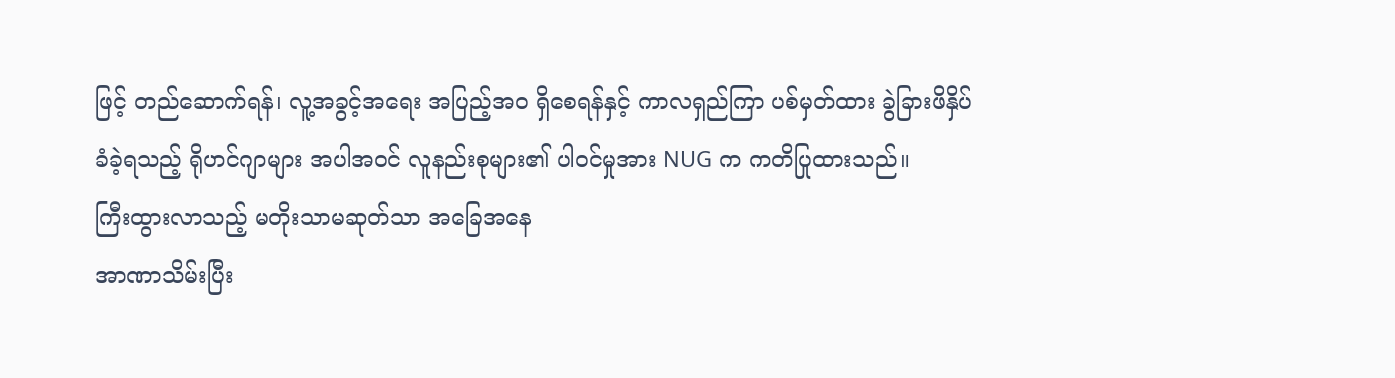ဖြင့် တည်ဆောက်ရန်၊ လူ့အခွင့်အရေး အပြည့်အဝ ရှိစေရန်နှင့် ကာလရှည်ကြာ ပစ်မှတ်ထား ခွဲခြားဖိနှိပ်ခံခဲ့ရသည့် ရိုဟင်ဂျာများ အပါအဝင် လူနည်းစုများ၏ ပါဝင်မှုအား NUG က ကတိပြုထားသည်။
ကြီးထွားလာသည့် မတိုးသာမဆုတ်သာ အခြေအနေ
အာဏာသိမ်းပြီး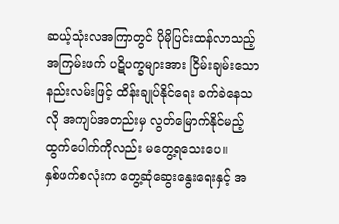ဆယ့်သုံးလအကြာတွင် ပိုမိုပြင်းထန်လာသည့် အကြမ်းဖက် ပဋိပက္ခများအား ငြိမ်းချမ်းသောနည်းလမ်းဖြင့် ထိန်းချုပ်နိုင်ရေး ခက်ခဲနေသလို အကျပ်အတည်းမှ လွတ်မြောက်နိုင်မည့် ထွက်ပေါက်ကိုလည်း မတွေ့ရသေးပေ။
နှစ်ဖက်စလုံးက တွေ့ဆုံဆွေးနွေးရေးနှင့် အ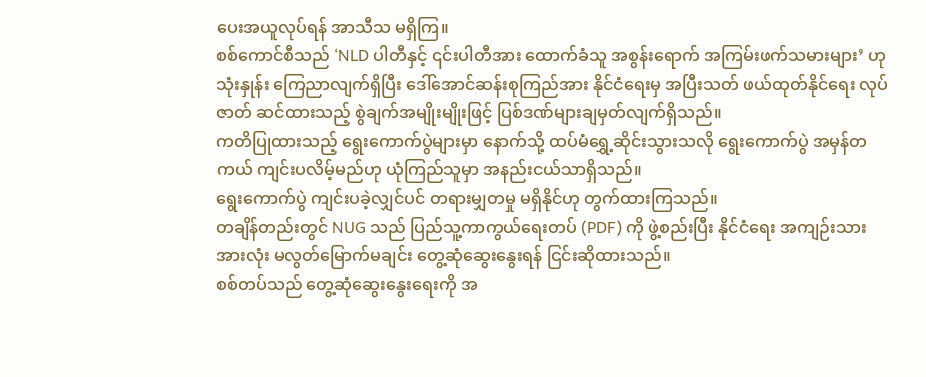ပေးအယူလုပ်ရန် အာသီသ မရှိကြ။
စစ်ကောင်စီသည် ‘NLD ပါတီနှင့် ၎င်းပါတီအား ထောက်ခံသူ အစွန်းရောက် အကြမ်းဖက်သမားများ’ ဟု သုံးနှုန်း ကြေညာလျက်ရှိပြီး ဒေါ်အောင်ဆန်းစုကြည်အား နိုင်ငံရေးမှ အပြီးသတ် ဖယ်ထုတ်နိုင်ရေး လုပ်ဇာတ် ဆင်ထားသည့် စွဲချက်အမျိုးမျိုးဖြင့် ပြစ်ဒဏ်များချမှတ်လျက်ရှိသည်။
ကတိပြုထားသည့် ရွေးကောက်ပွဲများမှာ နောက်သို့ ထပ်မံရွှေ့ဆိုင်းသွားသလို ရွေးကောက်ပွဲ အမှန်တကယ် ကျင်းပလိမ့်မည်ဟု ယုံကြည်သူမှာ အနည်းငယ်သာရှိသည်။
ရွေးကောက်ပွဲ ကျင်းပခဲ့လျှင်ပင် တရားမျှတမှု မရှိနိုင်ဟု တွက်ထားကြသည်။
တချိန်တည်းတွင် NUG သည် ပြည်သူ့ကာကွယ်ရေးတပ် (PDF) ကို ဖွဲ့စည်းပြီး နိုင်ငံရေး အကျဉ်းသားအားလုံး မလွတ်မြောက်မချင်း တွေ့ဆုံဆွေးနွေးရန် ငြင်းဆိုထားသည်။
စစ်တပ်သည် တွေ့ဆုံဆွေးနွေးရေးကို အ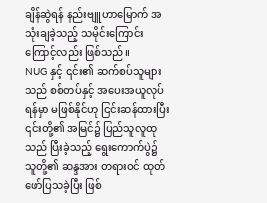ချိန်ဆွဲရန် နည်းဗျူဟာမြောက် အသုံးချခဲ့သည့် သမိုင်းကြောင်းကြောင့်လည်း ဖြစ်သည်။
NUG နှင့် ၎င်း၏ ဆက်စပ်သူများသည် စစ်တပ်နှင့် အပေးအယူလုပ်ရန်မှာ မဖြစ်နိုင်ဟု ငြင်းဆန်ထားပြီး ၎င်းတို့၏ အမြင်၌ ပြည်သူလူထုသည် ပြီးခဲ့သည့် ရွေးကောက်ပွဲ၌ သူတို့၏ ဆန္ဒအား တရားဝင် ထုတ်ဖော်ပြသခဲ့ပြီး ဖြစ်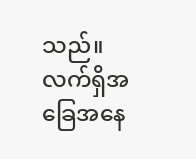သည်။
လက်ရှိအခြေအနေ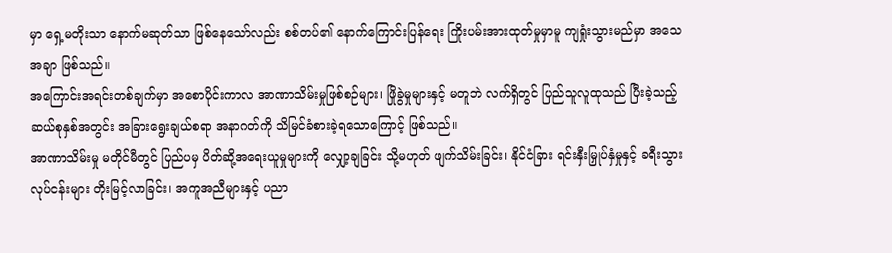မှာ ရှေ့မတိုးသာ နောက်မဆုတ်သာ ဖြစ်နေသော်လည်း စစ်တပ်၏ နောက်ကြောင်းပြန်ရေး ကြိုးပမ်းအားထုတ်မှုမှာမူ ကျရှုံးသွားမည်မှာ အသေအချာ ဖြစ်သည်။
အကြောင်းအရင်းတစ်ချက်မှာ အစောပိုင်းကာလ အာဏာသိမ်းမှုဖြစ်စဉ်များ၊ ဖြိုခွဲမှုများနှင့် မတူဘဲ လက်ရှိတွင် ပြည်သူလူထုသည် ပြီးခဲ့သည့် ဆယ်စုနှစ်အတွင်း အခြားရွေးချယ်စရာ အနာဂတ်ကို သိမြင်ခံစားခဲ့ရသောကြောင့် ဖြစ်သည်။
အာဏာသိမ်းမှု မတိုင်မီတွင် ပြည်ပမှ ပိတ်ဆို့အရေးယူမှုများကို လျှော့ချခြင်း သို့မဟုတ် ဖျက်သိမ်းခြင်း၊ နိုင်ငံခြား ရင်းနှီးမြှုပ်နှံမှုနှင့် ခရီးသွားလုပ်ငန်းများ တိုးမြင့်လာခြင်း၊ အကူအညီများနှင့် ပညာ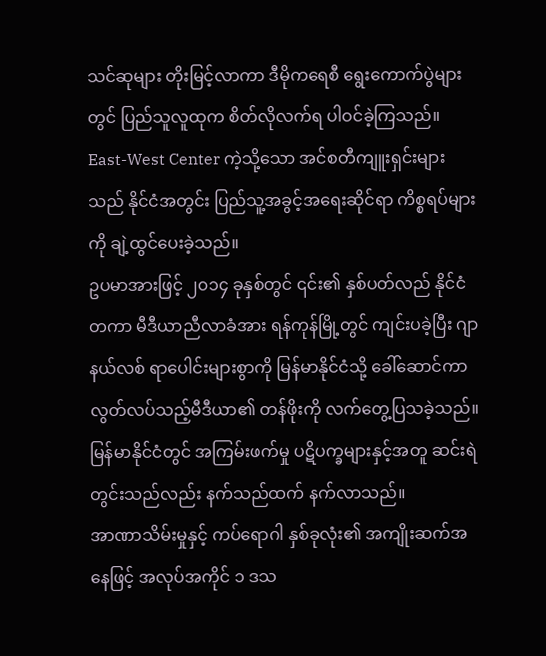သင်ဆုများ တိုးမြင့်လာကာ ဒီမိုကရေစီ ရွေးကောက်ပွဲများတွင် ပြည်သူလူထုက စိတ်လိုလက်ရ ပါဝင်ခဲ့ကြသည်။
East-West Center ကဲ့သို့သော အင်စတီကျူးရှင်းများသည် နိုင်ငံအတွင်း ပြည်သူ့အခွင့်အရေးဆိုင်ရာ ကိစ္စရပ်များကို ချဲ့ထွင်ပေးခဲ့သည်။
ဥပမာအားဖြင့် ၂၀၁၄ ခုနှစ်တွင် ၎င်း၏ နှစ်ပတ်လည် နိုင်ငံတကာ မီဒီယာညီလာခံအား ရန်ကုန်မြို့တွင် ကျင်းပခဲ့ပြီး ဂျာနယ်လစ် ရာပေါင်းများစွာကို မြန်မာနိုင်ငံသို့ ခေါ်ဆောင်ကာ လွတ်လပ်သည့်မီဒီယာ၏ တန်ဖိုးကို လက်တွေ့ပြသခဲ့သည်။
မြန်မာနိုင်ငံတွင် အကြမ်းဖက်မှု ပဋိပက္ခများနှင့်အတူ ဆင်းရဲတွင်းသည်လည်း နက်သည်ထက် နက်လာသည်။
အာဏာသိမ်းမှုနှင့် ကပ်ရောဂါ နှစ်ခုလုံး၏ အကျိုးဆက်အနေဖြင့် အလုပ်အကိုင် ၁ ဒသ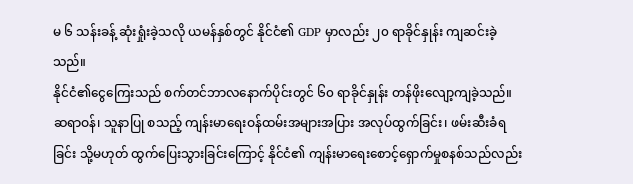မ ၆ သန်းခန့် ဆုံးရှုံးခဲ့သလို ယမန်နှစ်တွင် နိုင်ငံ၏ GDP မှာလည်း ၂၀ ရာခိုင်နှုန်း ကျဆင်းခဲ့သည်။
နိုင်ငံ၏ငွေကြေးသည် စက်တင်ဘာလနောက်ပိုင်းတွင် ၆၀ ရာခိုင်နှုန်း တန်ဖိုးလျော့ကျခဲ့သည်။
ဆရာဝန်၊ သူနာပြု စသည့် ကျန်းမာရေးဝန်ထမ်းအများအပြား အလုပ်ထွက်ခြင်း၊ ဖမ်းဆီးခံရခြင်း သို့မဟုတ် ထွက်ပြေးသွားခြင်းကြောင့် နိုင်ငံ၏ ကျန်းမာရေးစောင့်ရှောက်မှုစနစ်သည်လည်း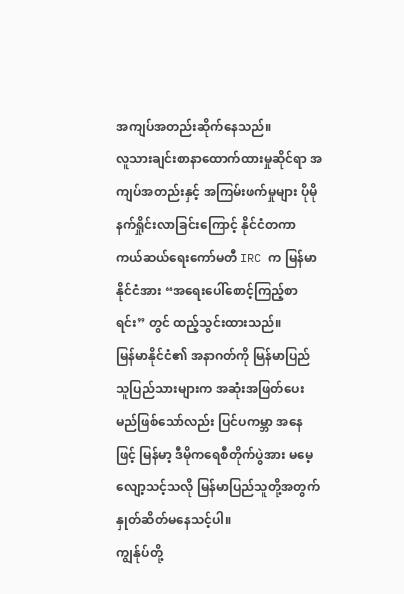အကျပ်အတည်းဆိုက်နေသည်။
လူသားချင်းစာနာထောက်ထားမှုဆိုင်ရာ အကျပ်အတည်းနှင့် အကြမ်းဖက်မှုများ ပိုမိုနက်ရှိုင်းလာခြင်းကြောင့် နိုင်ငံတကာ ကယ်ဆယ်ရေးကော်မတီ IRC က မြန်မာနိုင်ငံအား “အရေးပေါ်စောင့်ကြည့်စာရင်း” တွင် ထည့်သွင်းထားသည်။
မြန်မာနိုင်ငံ၏ အနာဂတ်ကို မြန်မာပြည်သူပြည်သားများက အဆုံးအဖြတ်ပေးမည်ဖြစ်သော်လည်း ပြင်ပကမ္ဘာ အနေဖြင့် မြန်မာ့ ဒီမိုကရေစီတိုက်ပွဲအား မမေ့လျော့သင့်သလို မြန်မာပြည်သူတို့အတွက် နှုတ်ဆိတ်မနေသင့်ပါ။
ကျွန်ုပ်တို့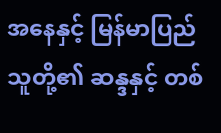အနေနှင့် မြန်မာပြည်သူတို့၏ ဆန္ဒနှင့် တစ်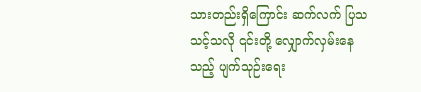သားတည်းရှိကြောင်း ဆက်လက် ပြသသင့်သလို ၎င်းတို့ လျှောက်လှမ်းနေသည့် ပျက်သုဉ်းရေး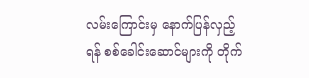လမ်းကြောင်းမှ နောက်ပြန်လှည့်ရန် စစ်ခေါင်းဆောင်များကို တိုက်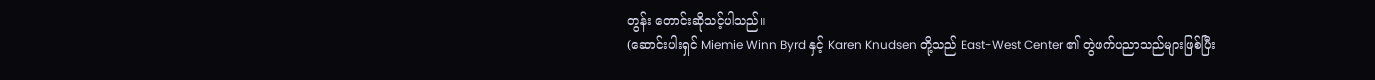တွန်း တောင်းဆိုသင့်ပါသည်။
(ဆောင်းပါးရှင် Miemie Winn Byrd နှင့် Karen Knudsen တို့သည် East-West Center ၏ တွဲဖက်ပညာသည်များဖြစ်ပြီး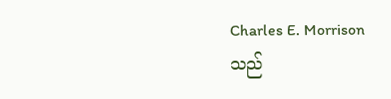Charles E. Morrison သည်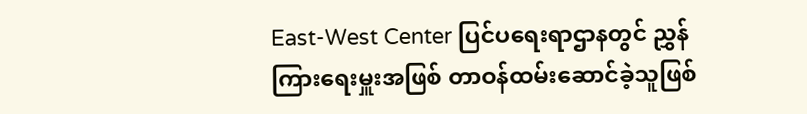East-West Center ပြင်ပရေးရာဌာနတွင် ညွှန်ကြားရေးမှူးအဖြစ် တာဝန်ထမ်းဆောင်ခဲ့သူဖြစ်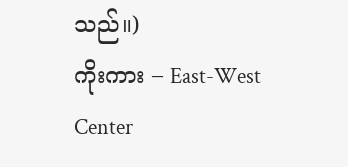သည်။)
ကိုးကား – East-West Center